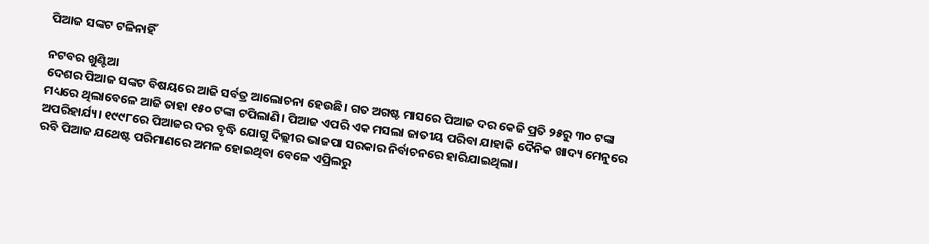ପିଆଜ ସଙ୍କଟ ଟଳିନାହିଁ

ନଟବର ଖୁଣ୍ଟିଆ
ଦେଶର ପିଆଜ ସଙ୍କଟ ବିଷୟରେ ଆଜି ସର୍ବତ୍ର ଆଲୋଚନା ହେଉଛି। ଗତ ଅଗଷ୍ଟ ମାସରେ ପିଆଜ ଦର କେଜି ପ୍ରତି ୨୫ରୁ ୩୦ ଟଙ୍କା ମଧ୍ୟରେ ଥିଲାବେଳେ ଆଜି ତାହା ୧୫୦ ଟଙ୍କା ଟପିଲାଣି। ପିଆଜ ଏପରି ଏକ ମସଲା ଜାତୀୟ ପରିବା ଯାହାକି ଦୈନିକ ଖାଦ୍ୟ ମେନୁରେ ଅପରିହାର୍ଯ୍ୟ। ୧୯୯୮ରେ ପିଆଜର ଦର ବୃଦ୍ଧି ଯୋଗୁ ଦିଲ୍ଲୀର ଭାଜପା ସରକାର ନିର୍ବାଚନରେ ହାରିଯାଇଥିଲା।
ରବି ପିଆଜ ଯଥେଷ୍ଟ ପରିମାଣରେ ଅମଳ ହୋଇଥିବା ବେଳେ ଏପ୍ରିଲରୁ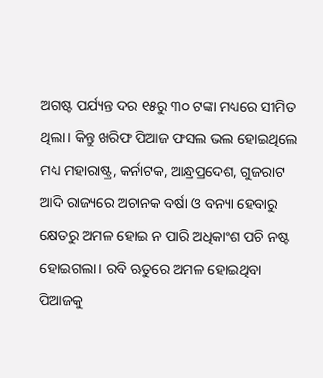ଅଗଷ୍ଟ ପର୍ଯ୍ୟନ୍ତ ଦର ୧୫ରୁ ୩୦ ଟଙ୍କା ମଧ୍ୟରେ ସୀମିତ ଥିଲା। କିନ୍ତୁ ଖରିଫ ପିଆଜ ଫସଲ ଭଲ ହୋଇଥିଲେ ମଧ୍ୟ ମହାରାଷ୍ଟ୍ର, କର୍ନାଟକ, ଆନ୍ଧ୍ରପ୍ରଦେଶ, ଗୁଜରାଟ ଆଦି ରାଜ୍ୟରେ ଅଚାନକ ବର୍ଷା ଓ ବନ୍ୟା ହେବାରୁ କ୍ଷେତରୁ ଅମଳ ହୋଇ ନ ପାରି ଅଧିକାଂଶ ପଚି ନଷ୍ଟ ହୋଇଗଲା। ରବି ଋତୁରେ ଅମଳ ହୋଇଥିବା ପିଆଜକୁ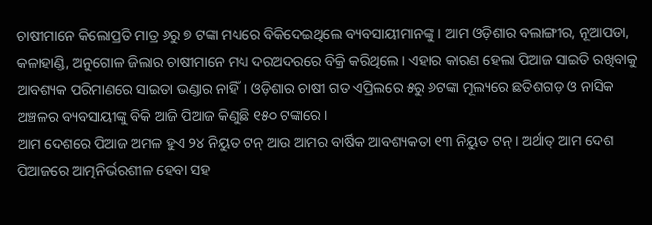ଚାଷୀମାନେ କିଲୋପ୍ରତି ମାତ୍ର ୬ରୁ ୭ ଟଙ୍କା ମଧ୍ୟରେ ବିକିଦେଇଥିଲେ ବ୍ୟବସାୟୀମାନଙ୍କୁ। ଆମ ଓଡ଼ିଶାର ବଲାଙ୍ଗୀର, ନୂଆପଡା, କଳାହାଣ୍ଡି, ଅନୁଗୋଳ ଜିଲାର ଚାଷୀମାନେ ମଧ୍ୟ ଦରଅଦରରେ ବିକ୍ରି କରିଥିଲେ। ଏହାର କାରଣ ହେଲା ପିଆଜ ସାଇତି ରଖିବାକୁ ଆବଶ୍ୟକ ପରିମାଣରେ ସାଇତା ଭଣ୍ଡାର ନାହିଁ। ଓଡ଼ିଶାର ଚାଷୀ ଗତ ଏପ୍ରିଲରେ ୫ରୁ ୬ଟଙ୍କା ମୂଲ୍ୟରେ ଛତିଶଗଡ଼ ଓ ନାସିକ ଅଞ୍ଚଳର ବ୍ୟବସାୟୀଙ୍କୁ ବିକି ଆଜି ପିଆଜ କିଣୁଛି ୧୫୦ ଟଙ୍କାରେ।
ଆମ ଦେଶରେ ପିଆଜ ଅମଳ ହୁଏ ୨୪ ନିୟୁତ ଟନ୍‌ ଆଉ ଆମର ବାର୍ଷିକ ଆବଶ୍ୟକତା ୧୩ ନିୟୁତ ଟନ୍‌। ଅର୍ଥାତ୍‌ ଆମ ଦେଶ ପିଆଜରେ ଆତ୍ମନିର୍ଭରଶୀଳ ହେବା ସହ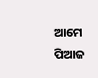ଆମେ ପିଆଜ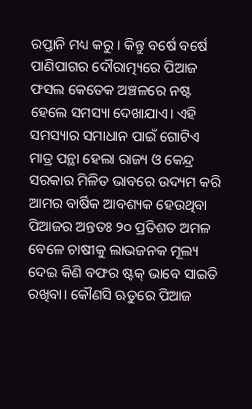ରପ୍ତାନି ମଧ୍ୟ କରୁ। କିନ୍ତୁ ବର୍ଷେ ବର୍ଷେ ପାଣିପାଗର ଦୌରାତ୍ମ୍ୟରେ ପିଆଜ ଫସଲ କେତେକ ଅଞ୍ଚଳରେ ନଷ୍ଟ ହେଲେ ସମସ୍ୟା ଦେଖାଯାଏ। ଏହି ସମସ୍ୟାର ସମାଧାନ ପାଇଁ ଗୋଟିଏ ମାତ୍ର ପନ୍ଥା ହେଲା ରାଜ୍ୟ ଓ କେନ୍ଦ୍ର ସରକାର ମିଳିତ ଭାବରେ ଉଦ୍ୟମ କରି ଆମର ବାର୍ଷିକ ଆବଶ୍ୟକ ହେଉଥିବା ପିଆଜର ଅନ୍ତତଃ ୨୦ ପ୍ରତିଶତ ଅମଳ ବେଳେ ଚାଷୀକୁ ଲାଭଜନକ ମୂଲ୍ୟ ଦେଇ କିଣି ବଫର ଷ୍ଟକ୍‌ ଭାବେ ସାଇତି ରଖିବା। କୌଣସି ଋତୁରେ ପିଆଜ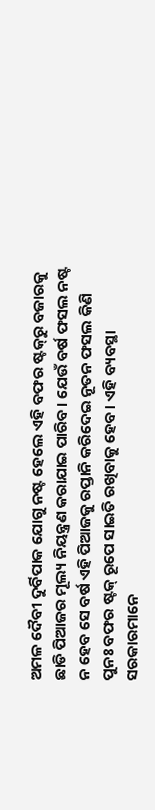ଅମଳ ଦୈବୀ ଦୁର୍ବିପାକ ଯୋଗୁ ନଷ୍ଟ ହେଲେ ଏହି ବଫର ଷ୍ଟକ୍‌ରୁ ବଜାରକୁ ଛାଡି ପିଆଜର ମୂଲ୍ୟ ନିୟନ୍ତ୍ରଣ କରାଯାଇ ପାରିବ। ଯେଉଁ ବର୍ଷ ଫସଲ ନଷ୍ଟ ନ ହେବ ସେ ବର୍ଷ ଏହି ପିଆଜକୁ ରପ୍ତାନି କରିଦେଇ ନୂତନ ଫସଲ କିଣି ପୁନଃ ବଫର ଷ୍ଟକ୍‌ ରୂପେ ସାଇତି ରଖିବାକୁ ହେବ। ଏହି ବ୍ୟବସ୍ଥା ସରକାରମାନେ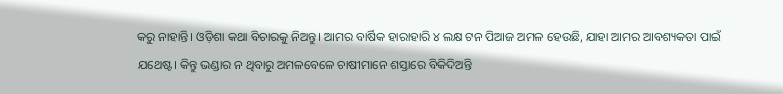କରୁ ନାହାନ୍ତି। ଓଡ଼ିଶା କଥା ବିଚାରକୁ ନିଅନ୍ତୁ। ଆମର ବାର୍ଷିକ ହାରାହାରି ୪ ଲକ୍ଷ ଟନ ପିଆଜ ଅମଳ ହେଉଛି, ଯାହା ଆମର ଆବଶ୍ୟକତା ପାଇଁ ଯଥେଷ୍ଟ। କିନ୍ତୁ ଭଣ୍ଡାର ନ ଥିବାରୁ ଅମଳବେଳେ ଚାଷୀମାନେ ଶସ୍ତାରେ ବିକିଦିଅନ୍ତି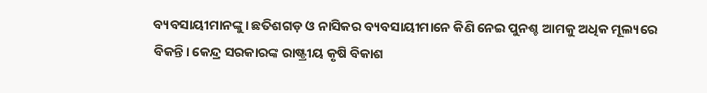ବ୍ୟବସାୟୀମାନଙ୍କୁ। ଛତିଶଗଡ଼ ଓ ନାସିକର ବ୍ୟବସାୟୀମାନେ କିଣି ନେଇ ପୁନଶ୍ଚ ଆମକୁ ଅଧିକ ମୂଲ୍ୟରେ ବିକନ୍ତି। କେନ୍ଦ୍ର ସରକାରଙ୍କ ରାଷ୍ଟ୍ରୀୟ କୃଷି ବିକାଶ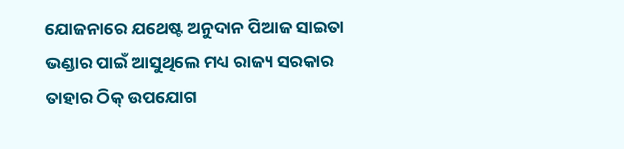ଯୋଜନାରେ ଯଥେଷ୍ଟ ଅନୁଦାନ ପିଆଜ ସାଇତା ଭଣ୍ଡାର ପାଇଁ ଆସୁଥିଲେ ମଧ୍ୟ ରାଜ୍ୟ ସରକାର ତାହାର ଠିକ୍‌ ଉପଯୋଗ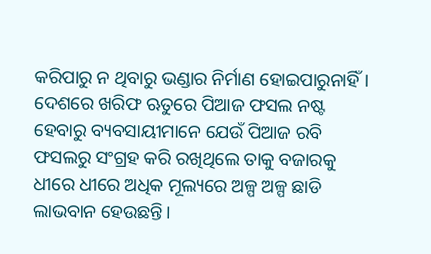କରିପାରୁ ନ ଥିବାରୁ ଭଣ୍ଡାର ନିର୍ମାଣ ହୋଇପାରୁନାହିଁ।
ଦେଶରେ ଖରିଫ ଋତୁରେ ପିଆଜ ଫସଲ ନଷ୍ଟ ହେବାରୁ ବ୍ୟବସାୟୀମାନେ ଯେଉଁ ପିଆଜ ରବି ଫସଲରୁ ସଂଗ୍ରହ କରି ରଖିଥିଲେ ତାକୁ ବଜାରକୁ ଧୀରେ ଧୀରେ ଅଧିକ ମୂଲ୍ୟରେ ଅଳ୍ପ ଅଳ୍ପ ଛାଡି ଲାଭବାନ ହେଉଛନ୍ତି।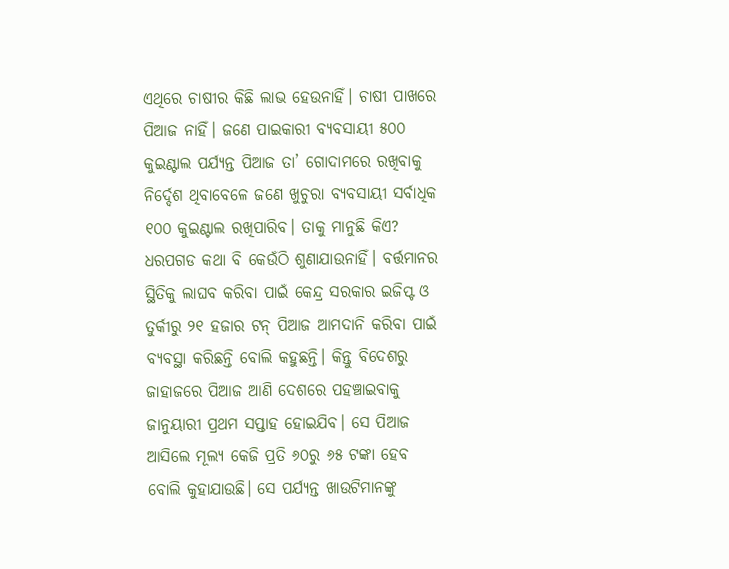ଏଥିରେ ଚାଷୀର କିଛି ଲାଭ ହେଉନାହିଁ। ଚାଷୀ ପାଖରେ ପିଆଜ ନାହିଁ। ଜଣେ ପାଇକାରୀ ବ୍ୟବସାୟୀ ୫୦୦ କୁଇଣ୍ଟାଲ ପର୍ଯ୍ୟନ୍ତ ପିଆଜ ତା’ ଗୋଦାମରେ ରଖିବାକୁ ନିର୍ଦ୍ଦେଶ ଥିବାବେଳେ ଜଣେ ଖୁଚୁରା ବ୍ୟବସାୟୀ ସର୍ବାଧିକ ୧୦୦ କୁଇଣ୍ଟାଲ ରଖିପାରିବ। ତାକୁ ମାନୁଛି କିଏ? ଧରପଗଡ କଥା ବି କେଉଁଠି ଶୁଣାଯାଉନାହିଁ। ବର୍ତ୍ତମାନର ସ୍ଥିତିକୁ ଲାଘବ କରିବା ପାଇଁ କେନ୍ଦ୍ର ସରକାର ଇଜିପ୍ଟ ଓ ତୁର୍କୀରୁ ୨୧ ହଜାର ଟନ୍‌ ପିଆଜ ଆମଦାନି କରିବା ପାଇଁ ବ୍ୟବସ୍ଥା କରିଛନ୍ତି ବୋଲି କହୁଛନ୍ତି। କିନ୍ତୁ ବିଦେଶରୁ ଜାହାଜରେ ପିଆଜ ଆଣି ଦେଶରେ ପହଞ୍ଚାଇବାକୁ ଜାନୁୟାରୀ ପ୍ରଥମ ସପ୍ତାହ ହୋଇଯିବ। ସେ ପିଆଜ ଆସିଲେ ମୂଲ୍ୟ କେଜି ପ୍ରତି ୬୦ରୁ ୬୫ ଟଙ୍କା ହେବ ବୋଲି କୁହାଯାଉଛି। ସେ ପର୍ଯ୍ୟନ୍ତ ଖାଉଟିମାନଙ୍କୁ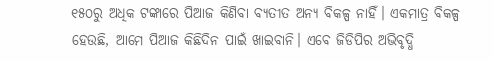୧୫୦ରୁ ଅଧିକ ଟଙ୍କାରେ ପିଆଜ କିଣିବା ବ୍ୟତୀତ ଅନ୍ୟ ବିକଳ୍ପ ନାହିଁ। ଏକମାତ୍ର ବିକଳ୍ପ ହେଉଛି, ଆମେ ପିଆଜ କିଛିଦିନ ପାଇଁ ଖାଇବାନି। ଏବେ ଜିଡିପିର ଅଭିବୃଦ୍ଧି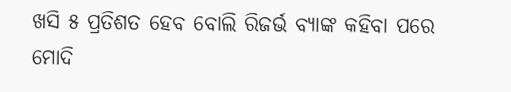ଖସି ୫ ପ୍ରତିଶତ ହେବ ବୋଲି ରିଜର୍ଭ ବ୍ୟାଙ୍କ କହିବା ପରେ ମୋଦି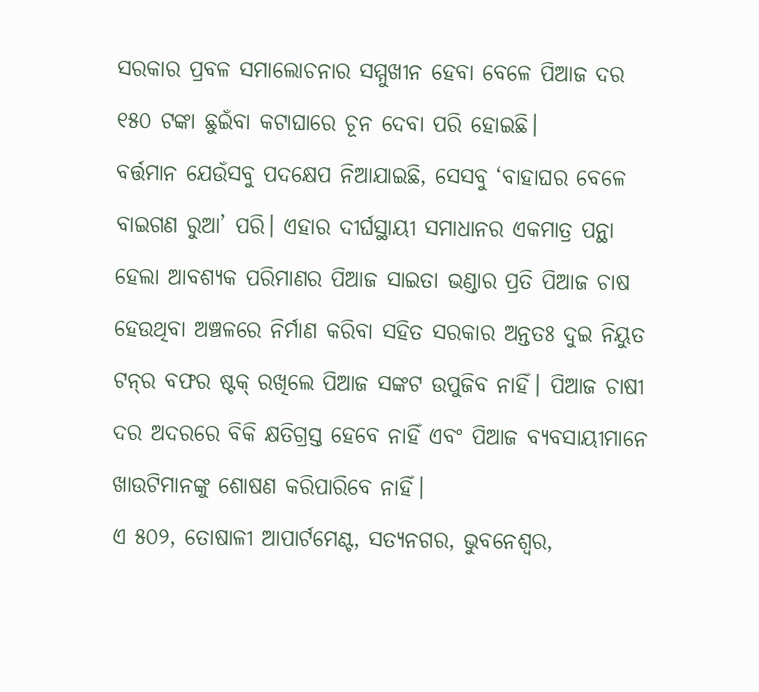ସରକାର ପ୍ରବଳ ସମାଲୋଚନାର ସମ୍ମୁଖୀନ ହେବା ବେଳେ ପିଆଜ ଦର ୧୫୦ ଟଙ୍କା ଛୁଇଁବା କଟାଘାରେ ଚୂନ ଦେବା ପରି ହୋଇଛି।
ବର୍ତ୍ତମାନ ଯେଉଁସବୁ ପଦକ୍ଷେପ ନିଆଯାଇଛି, ସେସବୁ ‘ବାହାଘର ବେଳେ ବାଇଗଣ ରୁଆ’ ପରି। ଏହାର ଦୀର୍ଘସ୍ଥାୟୀ ସମାଧାନର ଏକମାତ୍ର ପନ୍ଥା ହେଲା ଆବଶ୍ୟକ ପରିମାଣର ପିଆଜ ସାଇତା ଭଣ୍ଡାର ପ୍ରତି ପିଆଜ ଚାଷ ହେଉଥିବା ଅଞ୍ଚଳରେ ନିର୍ମାଣ କରିବା ସହିତ ସରକାର ଅନ୍ତତଃ ଦୁଇ ନିୟୁତ ଟନ୍‌ର ବଫର ଷ୍ଟକ୍‌ ରଖିଲେ ପିଆଜ ସଙ୍କଟ ଉପୁଜିବ ନାହିଁ। ପିଆଜ ଚାଷୀ ଦର ଅଦରରେ ବିକି କ୍ଷତିଗ୍ରସ୍ତ ହେବେ ନାହିଁ ଏବଂ ପିଆଜ ବ୍ୟବସାୟୀମାନେ ଖାଉଟିମାନଙ୍କୁ ଶୋଷଣ କରିପାରିବେ ନାହିଁ।
ଏ ୫୦୨, ତୋଷାଳୀ ଆପାର୍ଟମେଣ୍ଟ, ସତ୍ୟନଗର, ଭୁବନେଶ୍ୱର,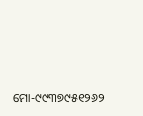ମୋ-୯୯୩୭୯୫୧୨୬୨